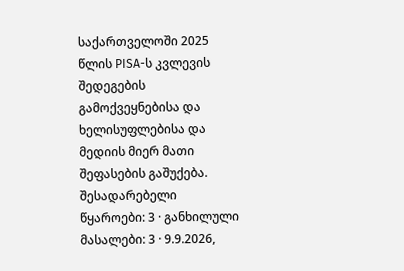საქართველოში 2025 წლის PISA-ს კვლევის შედეგების გამოქვეყნებისა და ხელისუფლებისა და მედიის მიერ მათი შეფასების გაშუქება.
შესადარებელი წყაროები: 3 · განხილული მასალები: 3 · 9.9.2026,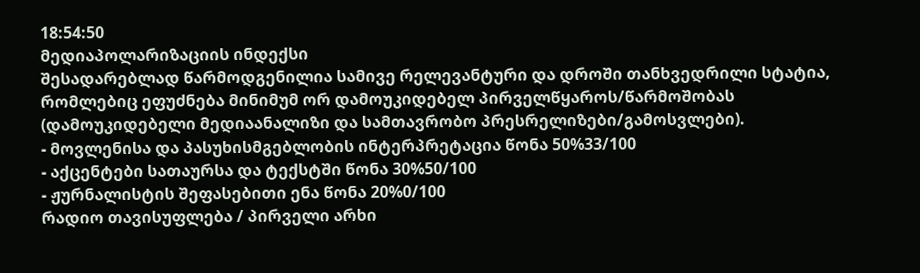18:54:50
მედიაპოლარიზაციის ინდექსი
შესადარებლად წარმოდგენილია სამივე რელევანტური და დროში თანხვედრილი სტატია, რომლებიც ეფუძნება მინიმუმ ორ დამოუკიდებელ პირველწყაროს/წარმოშობას (დამოუკიდებელი მედიაანალიზი და სამთავრობო პრესრელიზები/გამოსვლები).
- მოვლენისა და პასუხისმგებლობის ინტერპრეტაცია წონა 50%33/100
- აქცენტები სათაურსა და ტექსტში წონა 30%50/100
- ჟურნალისტის შეფასებითი ენა წონა 20%0/100
რადიო თავისუფლება / პირველი არხი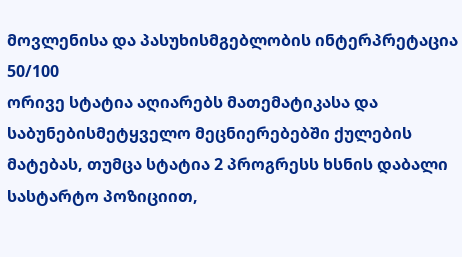მოვლენისა და პასუხისმგებლობის ინტერპრეტაცია 50/100
ორივე სტატია აღიარებს მათემატიკასა და საბუნებისმეტყველო მეცნიერებებში ქულების მატებას, თუმცა სტატია 2 პროგრესს ხსნის დაბალი სასტარტო პოზიციით,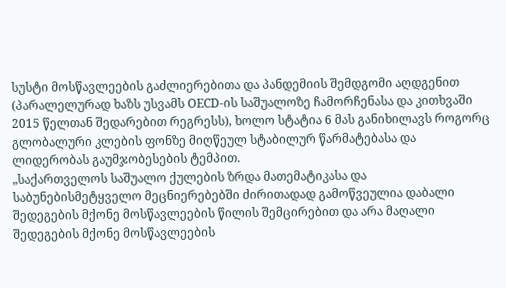სუსტი მოსწავლეების გაძლიერებითა და პანდემიის შემდგომი აღდგენით (პარალელურად ხაზს უსვამს OECD-ის საშუალოზე ჩამორჩენასა და კითხვაში 2015 წელთან შედარებით რეგრესს), ხოლო სტატია 6 მას განიხილავს როგორც გლობალური კლების ფონზე მიღწეულ სტაბილურ წარმატებასა და ლიდერობას გაუმჯობესების ტემპით.
„საქართველოს საშუალო ქულების ზრდა მათემატიკასა და საბუნებისმეტყველო მეცნიერებებში ძირითადად გამოწვეულია დაბალი შედეგების მქონე მოსწავლეების წილის შემცირებით და არა მაღალი შედეგების მქონე მოსწავლეების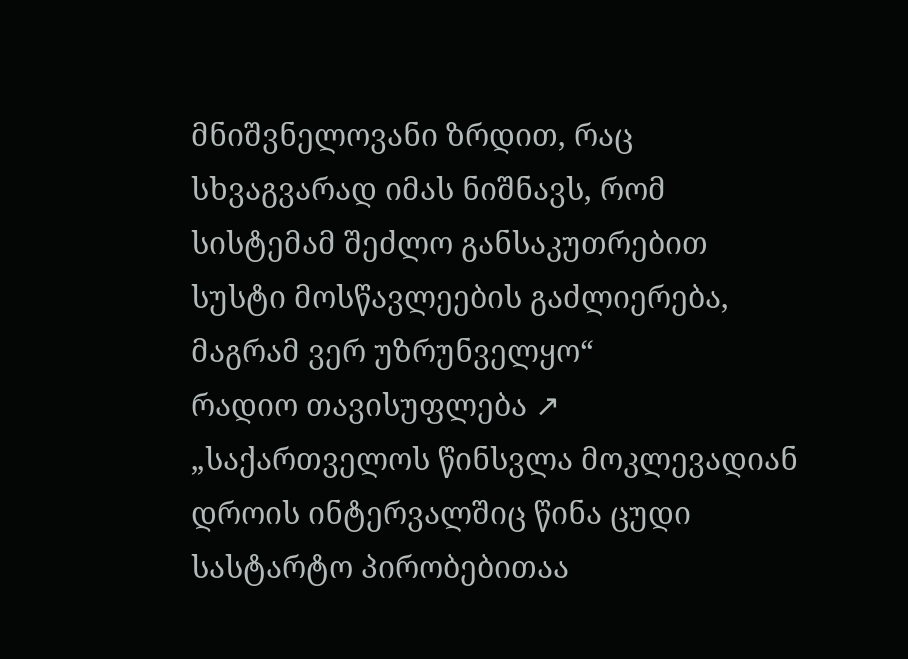მნიშვნელოვანი ზრდით, რაც სხვაგვარად იმას ნიშნავს, რომ სისტემამ შეძლო განსაკუთრებით სუსტი მოსწავლეების გაძლიერება, მაგრამ ვერ უზრუნველყო“
რადიო თავისუფლება ↗
„საქართველოს წინსვლა მოკლევადიან დროის ინტერვალშიც წინა ცუდი სასტარტო პირობებითაა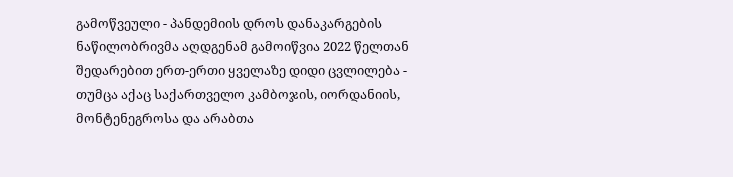გამოწვეული - პანდემიის დროს დანაკარგების ნაწილობრივმა აღდგენამ გამოიწვია 2022 წელთან შედარებით ერთ-ერთი ყველაზე დიდი ცვლილება - თუმცა აქაც საქართველო კამბოჯის, იორდანიის, მონტენეგროსა და არაბთა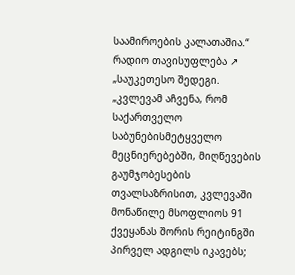საამიროების კალათაშია.“
რადიო თავისუფლება ↗
„საუკეთესო შედეგი. „კვლევამ აჩვენა, რომ საქართველო საბუნებისმეტყველო მეცნიერებებში, მიღწევების გაუმჯობესების თვალსაზრისით, კვლევაში მონაწილე მსოფლიოს 91 ქვეყანას შორის რეიტინგში პირველ ადგილს იკავებს;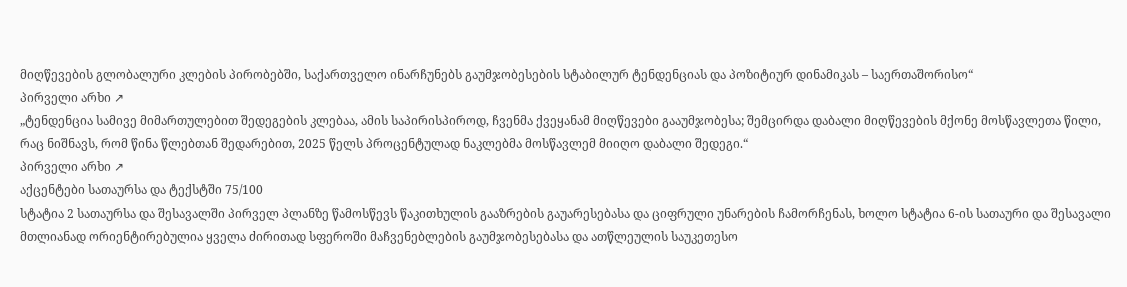მიღწევების გლობალური კლების პირობებში, საქართველო ინარჩუნებს გაუმჯობესების სტაბილურ ტენდენციას და პოზიტიურ დინამიკას – საერთაშორისო“
პირველი არხი ↗
„ტენდენცია სამივე მიმართულებით შედეგების კლებაა, ამის საპირისპიროდ, ჩვენმა ქვეყანამ მიღწევები გააუმჯობესა; შემცირდა დაბალი მიღწევების მქონე მოსწავლეთა წილი, რაც ნიშნავს, რომ წინა წლებთან შედარებით, 2025 წელს პროცენტულად ნაკლებმა მოსწავლემ მიიღო დაბალი შედეგი.“
პირველი არხი ↗
აქცენტები სათაურსა და ტექსტში 75/100
სტატია 2 სათაურსა და შესავალში პირველ პლანზე წამოსწევს წაკითხულის გააზრების გაუარესებასა და ციფრული უნარების ჩამორჩენას, ხოლო სტატია 6-ის სათაური და შესავალი მთლიანად ორიენტირებულია ყველა ძირითად სფეროში მაჩვენებლების გაუმჯობესებასა და ათწლეულის საუკეთესო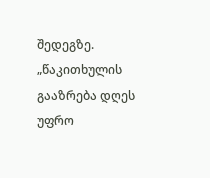შედეგზე.
„წაკითხულის გააზრება დღეს უფრო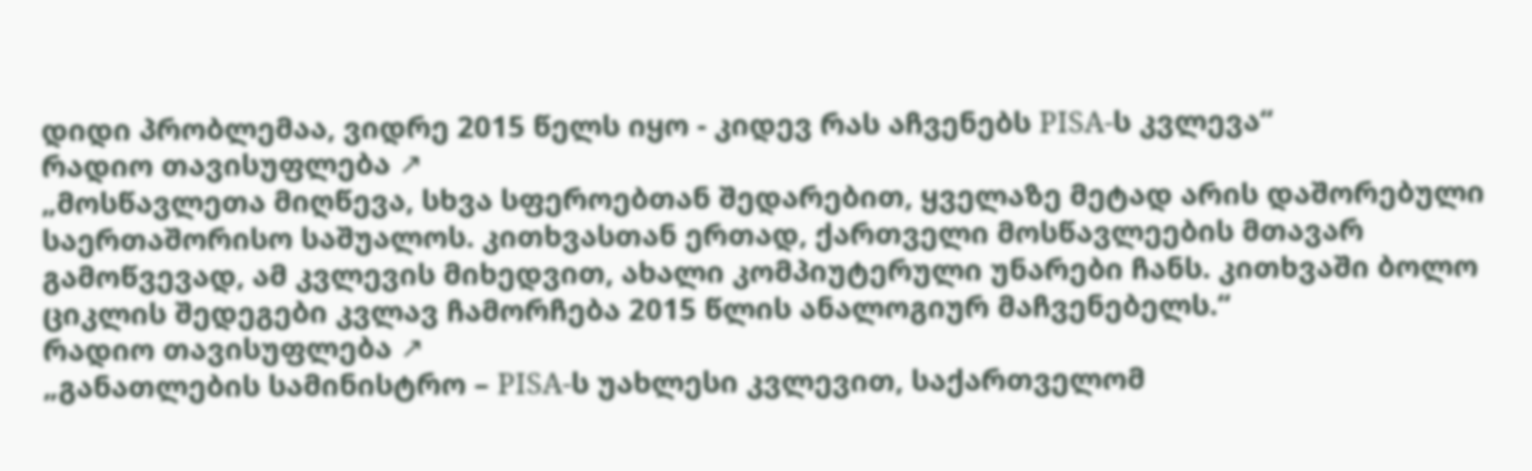დიდი პრობლემაა, ვიდრე 2015 წელს იყო - კიდევ რას აჩვენებს PISA-ს კვლევა“
რადიო თავისუფლება ↗
„მოსწავლეთა მიღწევა, სხვა სფეროებთან შედარებით, ყველაზე მეტად არის დაშორებული საერთაშორისო საშუალოს. კითხვასთან ერთად, ქართველი მოსწავლეების მთავარ გამოწვევად, ამ კვლევის მიხედვით, ახალი კომპიუტერული უნარები ჩანს. კითხვაში ბოლო ციკლის შედეგები კვლავ ჩამორჩება 2015 წლის ანალოგიურ მაჩვენებელს.“
რადიო თავისუფლება ↗
„განათლების სამინისტრო – PISA-ს უახლესი კვლევით, საქართველომ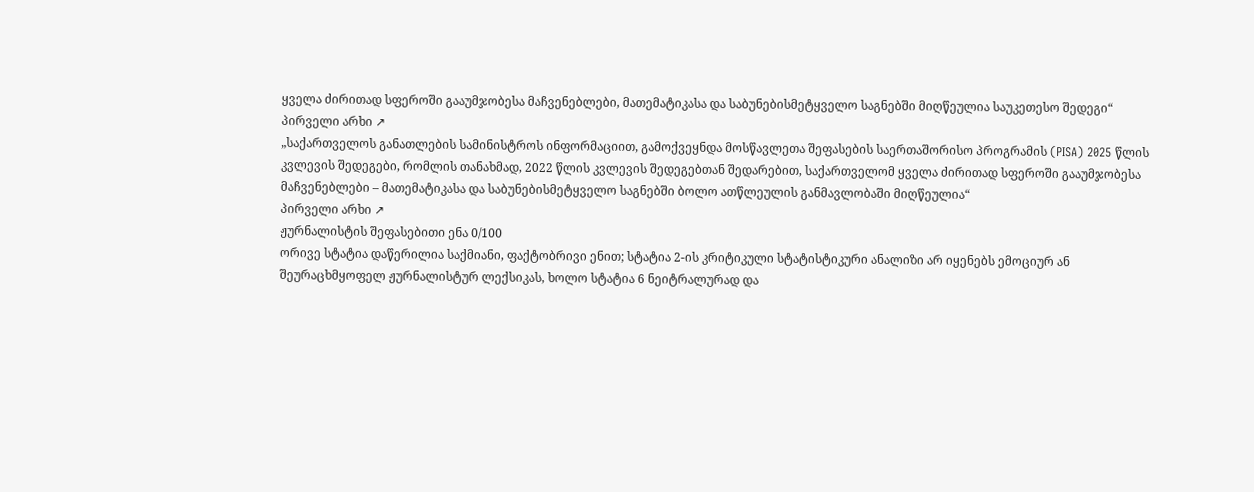ყველა ძირითად სფეროში გააუმჯობესა მაჩვენებლები, მათემატიკასა და საბუნებისმეტყველო საგნებში მიღწეულია საუკეთესო შედეგი“
პირველი არხი ↗
„საქართველოს განათლების სამინისტროს ინფორმაციით, გამოქვეყნდა მოსწავლეთა შეფასების საერთაშორისო პროგრამის (PISA) 2025 წლის კვლევის შედეგები, რომლის თანახმად, 2022 წლის კვლევის შედეგებთან შედარებით, საქართველომ ყველა ძირითად სფეროში გააუმჯობესა მაჩვენებლები – მათემატიკასა და საბუნებისმეტყველო საგნებში ბოლო ათწლეულის განმავლობაში მიღწეულია“
პირველი არხი ↗
ჟურნალისტის შეფასებითი ენა 0/100
ორივე სტატია დაწერილია საქმიანი, ფაქტობრივი ენით; სტატია 2-ის კრიტიკული სტატისტიკური ანალიზი არ იყენებს ემოციურ ან შეურაცხმყოფელ ჟურნალისტურ ლექსიკას, ხოლო სტატია 6 ნეიტრალურად და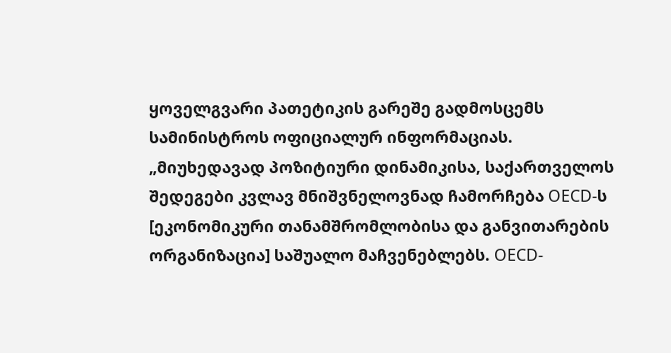ყოველგვარი პათეტიკის გარეშე გადმოსცემს სამინისტროს ოფიციალურ ინფორმაციას.
„მიუხედავად პოზიტიური დინამიკისა, საქართველოს შედეგები კვლავ მნიშვნელოვნად ჩამორჩება OECD-ს [ეკონომიკური თანამშრომლობისა და განვითარების ორგანიზაცია] საშუალო მაჩვენებლებს. OECD-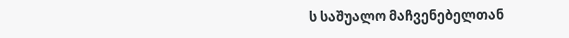ს საშუალო მაჩვენებელთან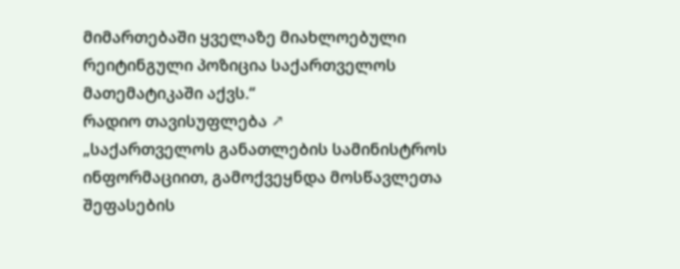მიმართებაში ყველაზე მიახლოებული რეიტინგული პოზიცია საქართველოს მათემატიკაში აქვს.“
რადიო თავისუფლება ↗
„საქართველოს განათლების სამინისტროს ინფორმაციით, გამოქვეყნდა მოსწავლეთა შეფასების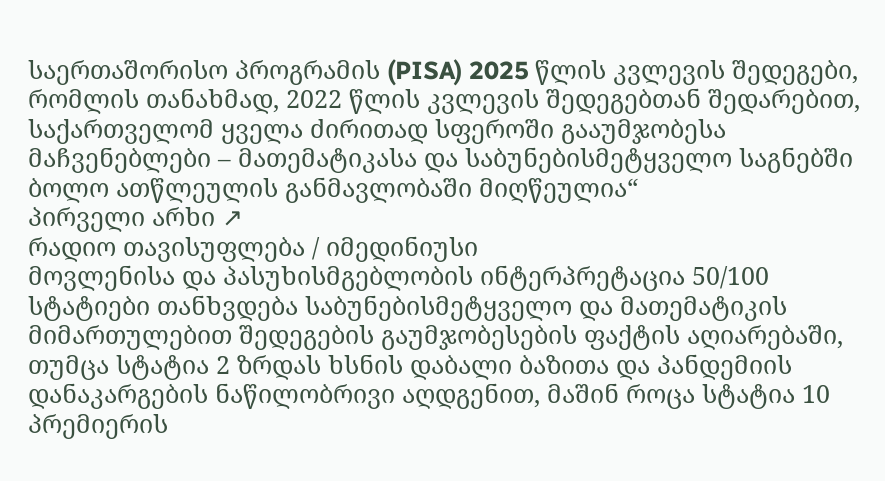საერთაშორისო პროგრამის (PISA) 2025 წლის კვლევის შედეგები, რომლის თანახმად, 2022 წლის კვლევის შედეგებთან შედარებით, საქართველომ ყველა ძირითად სფეროში გააუმჯობესა მაჩვენებლები – მათემატიკასა და საბუნებისმეტყველო საგნებში ბოლო ათწლეულის განმავლობაში მიღწეულია“
პირველი არხი ↗
რადიო თავისუფლება / იმედინიუსი
მოვლენისა და პასუხისმგებლობის ინტერპრეტაცია 50/100
სტატიები თანხვდება საბუნებისმეტყველო და მათემატიკის მიმართულებით შედეგების გაუმჯობესების ფაქტის აღიარებაში, თუმცა სტატია 2 ზრდას ხსნის დაბალი ბაზითა და პანდემიის დანაკარგების ნაწილობრივი აღდგენით, მაშინ როცა სტატია 10 პრემიერის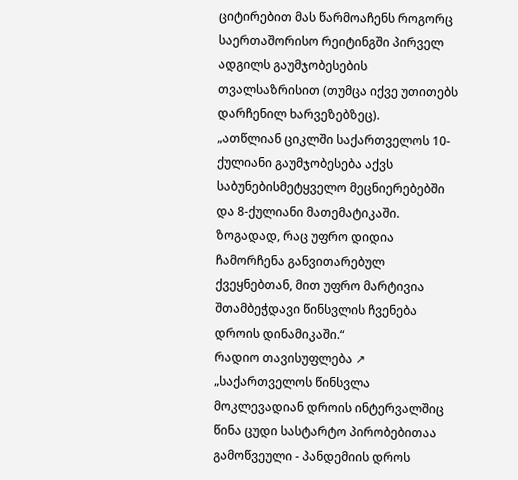ციტირებით მას წარმოაჩენს როგორც საერთაშორისო რეიტინგში პირველ ადგილს გაუმჯობესების თვალსაზრისით (თუმცა იქვე უთითებს დარჩენილ ხარვეზებზეც).
„ათწლიან ციკლში საქართველოს 10-ქულიანი გაუმჯობესება აქვს საბუნებისმეტყველო მეცნიერებებში და 8-ქულიანი მათემატიკაში. ზოგადად, რაც უფრო დიდია ჩამორჩენა განვითარებულ ქვეყნებთან, მით უფრო მარტივია შთამბეჭდავი წინსვლის ჩვენება დროის დინამიკაში.“
რადიო თავისუფლება ↗
„საქართველოს წინსვლა მოკლევადიან დროის ინტერვალშიც წინა ცუდი სასტარტო პირობებითაა გამოწვეული - პანდემიის დროს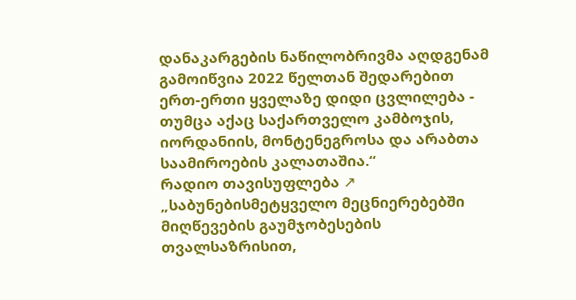დანაკარგების ნაწილობრივმა აღდგენამ გამოიწვია 2022 წელთან შედარებით ერთ-ერთი ყველაზე დიდი ცვლილება - თუმცა აქაც საქართველო კამბოჯის, იორდანიის, მონტენეგროსა და არაბთა საამიროების კალათაშია.“
რადიო თავისუფლება ↗
„საბუნებისმეტყველო მეცნიერებებში მიღწევების გაუმჯობესების თვალსაზრისით,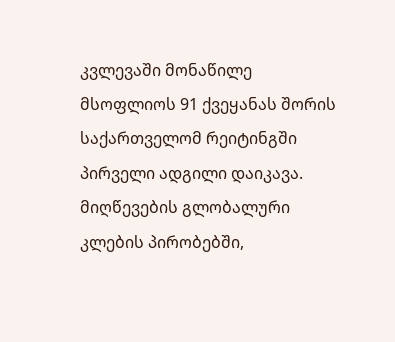კვლევაში მონაწილე მსოფლიოს 91 ქვეყანას შორის საქართველომ რეიტინგში პირველი ადგილი დაიკავა. მიღწევების გლობალური კლების პირობებში,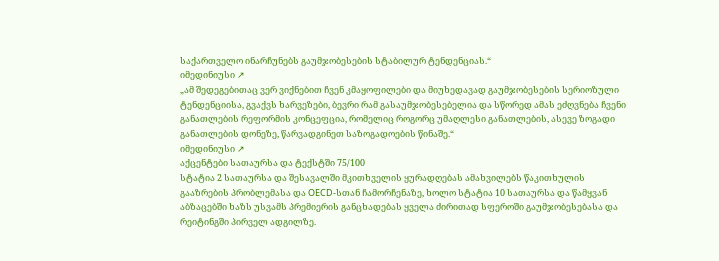საქართველო ინარჩუნებს გაუმჯობესების სტაბილურ ტენდენციას.“
იმედინიუსი ↗
„ამ შედეგებითაც ვერ ვიქნებით ჩვენ კმაყოფილები და მიუხედავად გაუმჯობესების სერიოზული ტენდენციისა, გვაქვს ხარვეზები, ბევრი რამ გასაუმჯობესებელია და სწორედ ამას ეძღვნება ჩვენი განათლების რეფორმის კონცეფცია, რომელიც როგორც უმაღლესი განათლების, ასევე ზოგადი განათლების დონეზე, წარვადგინეთ საზოგადოების წინაშე.“
იმედინიუსი ↗
აქცენტები სათაურსა და ტექსტში 75/100
სტატია 2 სათაურსა და შესავალში მკითხველის ყურადღებას ამახვილებს წაკითხულის გააზრების პრობლემასა და OECD-სთან ჩამორჩენაზე, ხოლო სტატია 10 სათაურსა და წამყვან აბზაცებში ხაზს უსვამს პრემიერის განცხადებას ყველა ძირითად სფეროში გაუმჯობესებასა და რეიტინგში პირველ ადგილზე.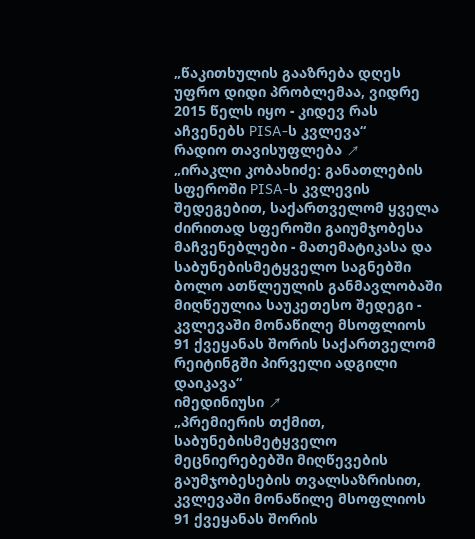„წაკითხულის გააზრება დღეს უფრო დიდი პრობლემაა, ვიდრე 2015 წელს იყო - კიდევ რას აჩვენებს PISA-ს კვლევა“
რადიო თავისუფლება ↗
„ირაკლი კობახიძე: განათლების სფეროში PISA-ს კვლევის შედეგებით, საქართველომ ყველა ძირითად სფეროში გაიუმჯობესა მაჩვენებლები - მათემატიკასა და საბუნებისმეტყველო საგნებში ბოლო ათწლეულის განმავლობაში მიღწეულია საუკეთესო შედეგი - კვლევაში მონაწილე მსოფლიოს 91 ქვეყანას შორის საქართველომ რეიტინგში პირველი ადგილი დაიკავა“
იმედინიუსი ↗
„პრემიერის თქმით, საბუნებისმეტყველო მეცნიერებებში მიღწევების გაუმჯობესების თვალსაზრისით, კვლევაში მონაწილე მსოფლიოს 91 ქვეყანას შორის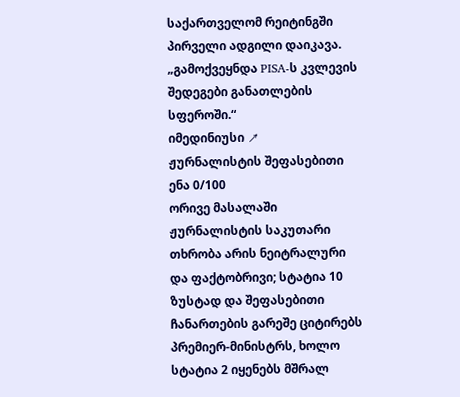საქართველომ რეიტინგში პირველი ადგილი დაიკავა. „გამოქვეყნდა PISA-ს კვლევის შედეგები განათლების სფეროში.“
იმედინიუსი ↗
ჟურნალისტის შეფასებითი ენა 0/100
ორივე მასალაში ჟურნალისტის საკუთარი თხრობა არის ნეიტრალური და ფაქტობრივი; სტატია 10 ზუსტად და შეფასებითი ჩანართების გარეშე ციტირებს პრემიერ-მინისტრს, ხოლო სტატია 2 იყენებს მშრალ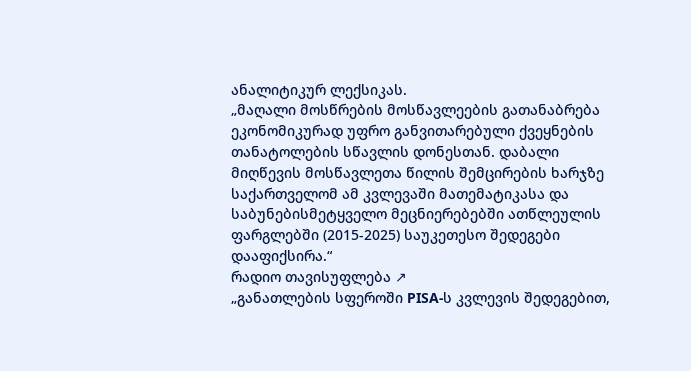ანალიტიკურ ლექსიკას.
„მაღალი მოსწრების მოსწავლეების გათანაბრება ეკონომიკურად უფრო განვითარებული ქვეყნების თანატოლების სწავლის დონესთან. დაბალი მიღწევის მოსწავლეთა წილის შემცირების ხარჯზე საქართველომ ამ კვლევაში მათემატიკასა და საბუნებისმეტყველო მეცნიერებებში ათწლეულის ფარგლებში (2015-2025) საუკეთესო შედეგები დააფიქსირა.“
რადიო თავისუფლება ↗
„განათლების სფეროში PISA-ს კვლევის შედეგებით,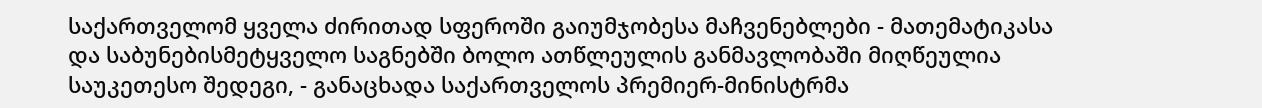საქართველომ ყველა ძირითად სფეროში გაიუმჯობესა მაჩვენებლები - მათემატიკასა და საბუნებისმეტყველო საგნებში ბოლო ათწლეულის განმავლობაში მიღწეულია საუკეთესო შედეგი, - განაცხადა საქართველოს პრემიერ-მინისტრმა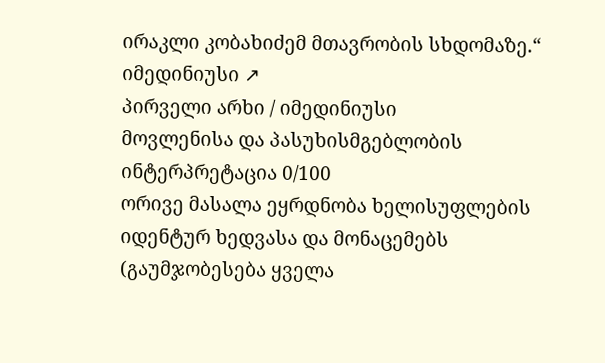ირაკლი კობახიძემ მთავრობის სხდომაზე.“
იმედინიუსი ↗
პირველი არხი / იმედინიუსი
მოვლენისა და პასუხისმგებლობის ინტერპრეტაცია 0/100
ორივე მასალა ეყრდნობა ხელისუფლების იდენტურ ხედვასა და მონაცემებს (გაუმჯობესება ყველა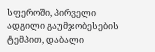სფეროში, პირველი ადგილი გაუმჯობესების ტემპით, დაბალი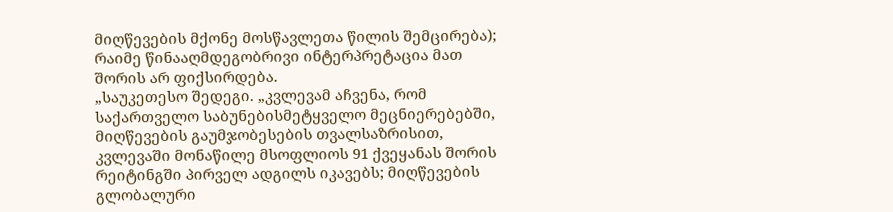მიღწევების მქონე მოსწავლეთა წილის შემცირება); რაიმე წინააღმდეგობრივი ინტერპრეტაცია მათ შორის არ ფიქსირდება.
„საუკეთესო შედეგი. „კვლევამ აჩვენა, რომ საქართველო საბუნებისმეტყველო მეცნიერებებში, მიღწევების გაუმჯობესების თვალსაზრისით, კვლევაში მონაწილე მსოფლიოს 91 ქვეყანას შორის რეიტინგში პირველ ადგილს იკავებს; მიღწევების გლობალური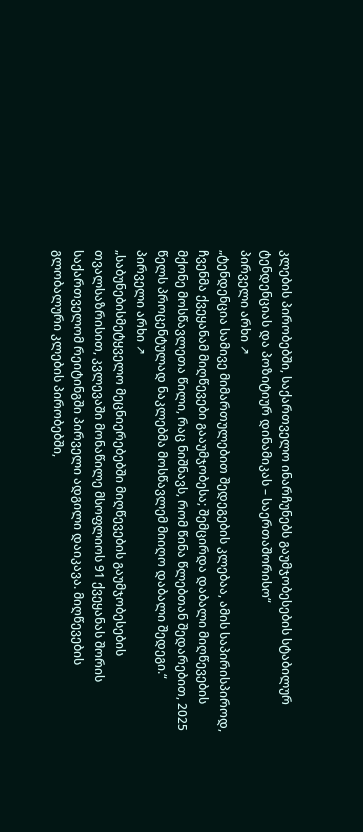კლების პირობებში, საქართველო ინარჩუნებს გაუმჯობესების სტაბილურ ტენდენციას და პოზიტიურ დინამიკას – საერთაშორისო“
პირველი არხი ↗
„ტენდენცია სამივე მიმართულებით შედეგების კლებაა, ამის საპირისპიროდ, ჩვენმა ქვეყანამ მიღწევები გააუმჯობესა; შემცირდა დაბალი მიღწევების მქონე მოსწავლეთა წილი, რაც ნიშნავს, რომ წინა წლებთან შედარებით, 2025 წელს პროცენტულად ნაკლებმა მოსწავლემ მიიღო დაბალი შედეგი.“
პირველი არხი ↗
„საბუნებისმეტყველო მეცნიერებებში მიღწევების გაუმჯობესების თვალსაზრისით, კვლევაში მონაწილე მსოფლიოს 91 ქვეყანას შორის საქართველომ რეიტინგში პირველი ადგილი დაიკავა. მიღწევების გლობალური კლების პირობებში,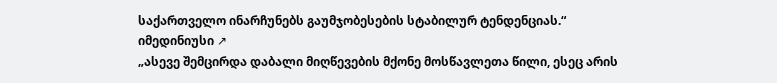საქართველო ინარჩუნებს გაუმჯობესების სტაბილურ ტენდენციას.“
იმედინიუსი ↗
„ასევე შემცირდა დაბალი მიღწევების მქონე მოსწავლეთა წილი, ესეც არის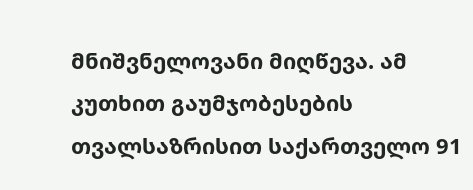მნიშვნელოვანი მიღწევა. ამ კუთხით გაუმჯობესების თვალსაზრისით საქართველო 91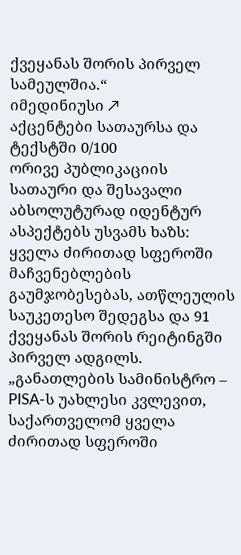ქვეყანას შორის პირველ სამეულშია.“
იმედინიუსი ↗
აქცენტები სათაურსა და ტექსტში 0/100
ორივე პუბლიკაციის სათაური და შესავალი აბსოლუტურად იდენტურ ასპექტებს უსვამს ხაზს: ყველა ძირითად სფეროში მაჩვენებლების გაუმჯობესებას, ათწლეულის საუკეთესო შედეგსა და 91 ქვეყანას შორის რეიტინგში პირველ ადგილს.
„განათლების სამინისტრო – PISA-ს უახლესი კვლევით, საქართველომ ყველა ძირითად სფეროში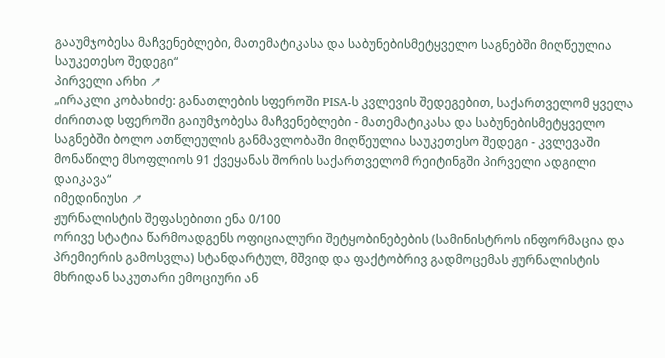გააუმჯობესა მაჩვენებლები, მათემატიკასა და საბუნებისმეტყველო საგნებში მიღწეულია საუკეთესო შედეგი“
პირველი არხი ↗
„ირაკლი კობახიძე: განათლების სფეროში PISA-ს კვლევის შედეგებით, საქართველომ ყველა ძირითად სფეროში გაიუმჯობესა მაჩვენებლები - მათემატიკასა და საბუნებისმეტყველო საგნებში ბოლო ათწლეულის განმავლობაში მიღწეულია საუკეთესო შედეგი - კვლევაში მონაწილე მსოფლიოს 91 ქვეყანას შორის საქართველომ რეიტინგში პირველი ადგილი დაიკავა“
იმედინიუსი ↗
ჟურნალისტის შეფასებითი ენა 0/100
ორივე სტატია წარმოადგენს ოფიციალური შეტყობინებების (სამინისტროს ინფორმაცია და პრემიერის გამოსვლა) სტანდარტულ, მშვიდ და ფაქტობრივ გადმოცემას ჟურნალისტის მხრიდან საკუთარი ემოციური ან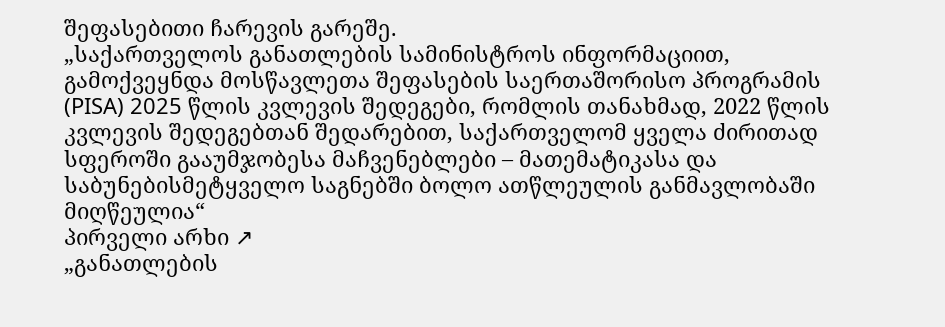შეფასებითი ჩარევის გარეშე.
„საქართველოს განათლების სამინისტროს ინფორმაციით, გამოქვეყნდა მოსწავლეთა შეფასების საერთაშორისო პროგრამის (PISA) 2025 წლის კვლევის შედეგები, რომლის თანახმად, 2022 წლის კვლევის შედეგებთან შედარებით, საქართველომ ყველა ძირითად სფეროში გააუმჯობესა მაჩვენებლები – მათემატიკასა და საბუნებისმეტყველო საგნებში ბოლო ათწლეულის განმავლობაში მიღწეულია“
პირველი არხი ↗
„განათლების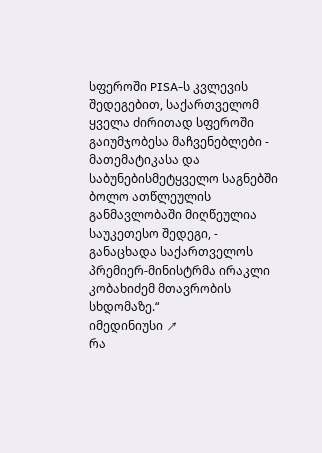სფეროში PISA-ს კვლევის შედეგებით, საქართველომ ყველა ძირითად სფეროში გაიუმჯობესა მაჩვენებლები - მათემატიკასა და საბუნებისმეტყველო საგნებში ბოლო ათწლეულის განმავლობაში მიღწეულია საუკეთესო შედეგი, - განაცხადა საქართველოს პრემიერ-მინისტრმა ირაკლი კობახიძემ მთავრობის სხდომაზე.“
იმედინიუსი ↗
რა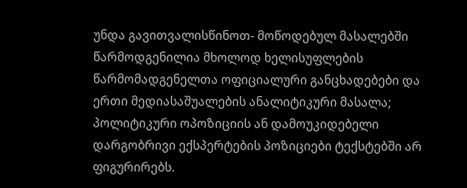უნდა გავითვალისწინოთ- მოწოდებულ მასალებში წარმოდგენილია მხოლოდ ხელისუფლების წარმომადგენელთა ოფიციალური განცხადებები და ერთი მედიასაშუალების ანალიტიკური მასალა; პოლიტიკური ოპოზიციის ან დამოუკიდებელი დარგობრივი ექსპერტების პოზიციები ტექსტებში არ ფიგურირებს.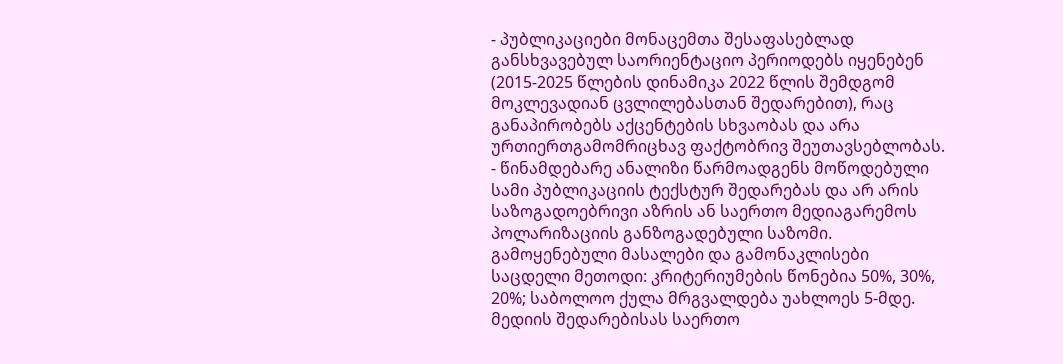- პუბლიკაციები მონაცემთა შესაფასებლად განსხვავებულ საორიენტაციო პერიოდებს იყენებენ (2015-2025 წლების დინამიკა 2022 წლის შემდგომ მოკლევადიან ცვლილებასთან შედარებით), რაც განაპირობებს აქცენტების სხვაობას და არა ურთიერთგამომრიცხავ ფაქტობრივ შეუთავსებლობას.
- წინამდებარე ანალიზი წარმოადგენს მოწოდებული სამი პუბლიკაციის ტექსტურ შედარებას და არ არის საზოგადოებრივი აზრის ან საერთო მედიაგარემოს პოლარიზაციის განზოგადებული საზომი.
გამოყენებული მასალები და გამონაკლისები
საცდელი მეთოდი: კრიტერიუმების წონებია 50%, 30%, 20%; საბოლოო ქულა მრგვალდება უახლოეს 5-მდე. მედიის შედარებისას საერთო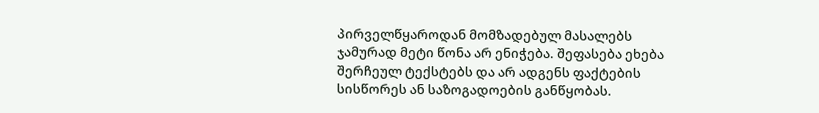პირველწყაროდან მომზადებულ მასალებს ჯამურად მეტი წონა არ ენიჭება. შეფასება ეხება შერჩეულ ტექსტებს და არ ადგენს ფაქტების სისწორეს ან საზოგადოების განწყობას.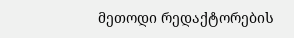მეთოდი რედაქტორების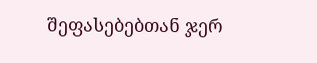შეფასებებთან ჯერ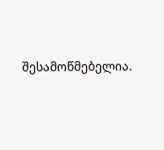შესამოწმებელია.